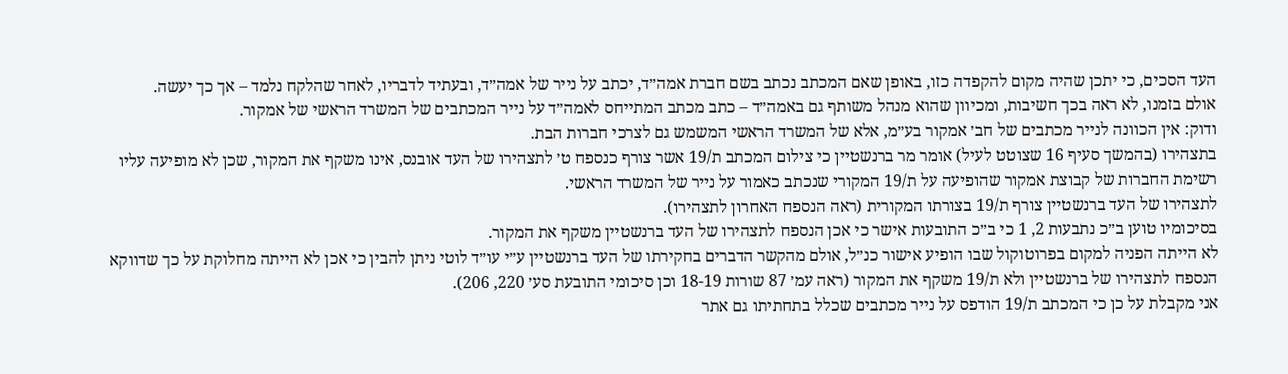העד הסכים, כי יתכן שהיה מקום להקפדה כזו, באופן שאם המכתב נכתב בשם חברת אמה״ד, יכתב על נייר של אמה״ד, ובעתיד לדבריו, לאחר שהלקח נלמד – אך כך יעשה.
אולם בזמנו, לא ראה בכך חשיבות, ומכיוון שהוא מנהל משותף גם באמה״ד – כתב מכתב המתייחס לאמה״ד על נייר המכתבים של המשרד הראשי של אמקור.
ודוק: אין הכוונה לנייר מכתבים של חב׳ אמקור בע״מ, אלא של המשרד הראשי המשמש גם לצרכי חברות הבת.
בתצהירו (בהמשך סעיף 16 שצוטט לעיל) אומר מר ברנשטיין כי צילום המכתב ת/19 אשר צורף כנספח ט׳ לתצהירו של העד אובנס, אינו משקף את המקור, שכן לא מופיעה עליו רשימת החברות של קבוצת אמקור שהופיעה על ת/19 המקורי שנכתב כאמור על נייר של המשרד הראשי.
לתצהירו של העד ברנשטיין צורף ת/19 בצורתו המקורית (ראה הנספח האחרון לתצהירו).
בסיכומיו טוען ב״כ נתבעות 2, 1 כי ב״כ התובעות אישר כי אכן הנספח לתצהירו של העד ברנשטיין משקף את המקור.
לא הייתה הפניה למקום בפרוטוקול שבו הופיע אישור כנ״ל, אולם מהקשר הדברים בחקירתו של העד ברנשטיין ע״י עו״ד לוטי ניתן להבין כי אכן לא הייתה מחלוקת על כך שדווקא הנספח לתצהירו של ברנשטיין ולא ת/19 משקף את המקור (ראה עמ׳ 87 שורות 18-19 וכן סיכומי התובעת סע׳ 220, 206).
אני מקבלת על כן כי המכתב ת/19 הודפס על נייר מכתבים שכלל בתחתיתו גם אתר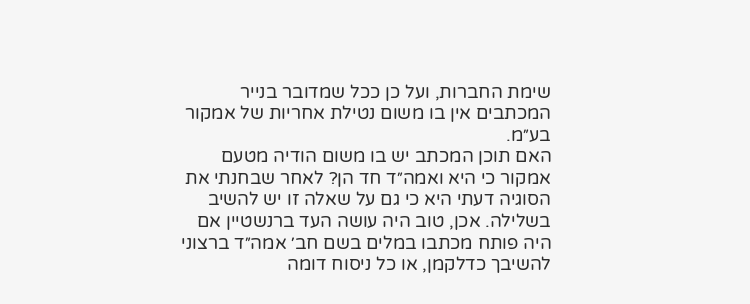שימת החברות, ועל כן ככל שמדובר בנייר המכתבים אין בו משום נטילת אחריות של אמקור בע״מ.
האם תוכן המכתב יש בו משום הודיה מטעם אמקור כי היא ואמה״ד חד הן? לאחר שבחנתי את הסוגיה דעתי היא כי גם על שאלה זו יש להשיב בשלילה. אכן, טוב היה עושה העד ברנשטיין אם היה פותח מכתבו במלים בשם חב׳ אמה״ד ברצוני להשיבך כדלקמן, או כל ניסוח דומה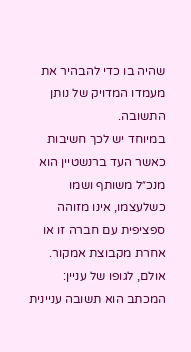שהיה בו כדי להבהיר את מעמדו המדויק של נותן התשובה.
במיוחד יש לכך חשיבות כאשר העד ברנשטיין הוא מנכ״ל משותף ושמו כשלעצמו, אינו מזוהה ספציפית עם חברה זו או אחרת מקבוצת אמקור.
אולם, לגופו של עניין: המכתב הוא תשובה עניינית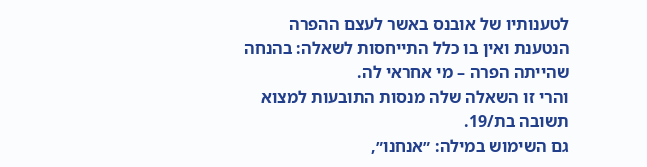לטענותיו של אובנס באשר לעצם ההפרה הנטענת ואין בו כלל התייחסות לשאלה: בהנחה שהייתה הפרה – מי אחראי לה.
והרי זו השאלה שלה מנסות התובעות למצוא תשובה בת/19.
גם השימוש במילה: ״אנחנו״,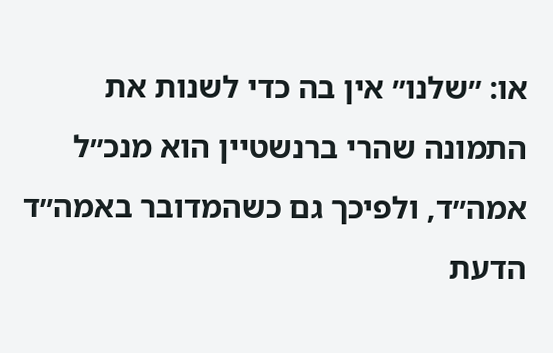או: ״שלנו״ אין בה כדי לשנות את התמונה שהרי ברנשטיין הוא מנכ״ל אמה״ד, ולפיכך גם כשהמדובר באמה״ד הדעת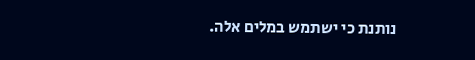נותנת כי ישתמש במלים אלה.